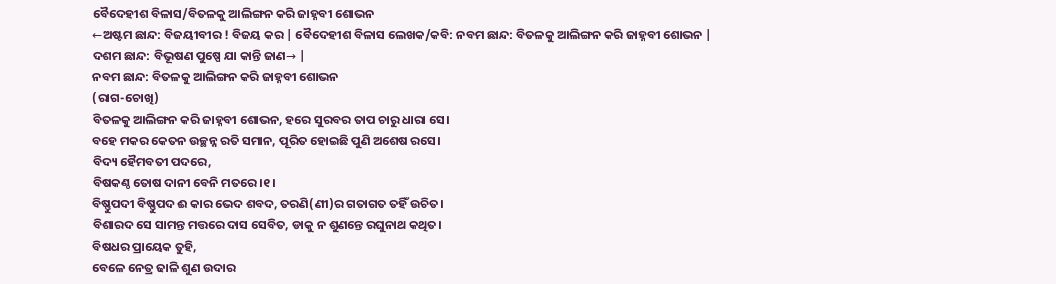ବୈଦେହୀଶ ବିଳାସ/ବିତଳକୁ ଆଲିଙ୍ଗନ କରି ଜାହ୍ନବୀ ଶୋଭନ
←ଅଷ୍ଟମ ଛାନ୍ଦ: ବିଜୟୀବୀର ! ବିଜୟ କର | ବୈଦେହୀଶ ବିଳାସ ଲେଖକ/କବି: ନବମ ଛାନ୍ଦ: ବିତଳକୁ ଆଲିଙ୍ଗନ କରି ଜାହ୍ନବୀ ଶୋଭନ |
ଦଶମ ଛାନ୍ଦ: ବିଭୂଷଣ ପୁଷ୍ପେ ଯା କାନ୍ତି ଜାଣ→ |
ନବମ ଛାନ୍ଦ: ବିତଳକୁ ଆଲିଙ୍ଗନ କରି ଜାହ୍ନବୀ ଶୋଭନ
(ରାଗ-ଚୋଖି)
ବିତଳକୁ ଆଲିଙ୍ଗନ କରି ଜାହ୍ନବୀ ଶୋଭନ, ହରେ ସୁରବର ତାପ ଚାରୁ ଧାରା ସେ।
ବହେ ମକର କେତନ ଉଚ୍ଛନ୍ନ ରତି ସମାନ, ପୂରିତ ହୋଇଛି ପୁଣି ଅଶେଷ ରସେ।
ବିଦ୍ୟ ହୈମବତୀ ପଦରେ,
ବିଷକଣ୍ଠ ତୋଷ ଦାନୀ ବେନି ମତରେ।୧।
ବିଷ୍ଣୁପଦୀ ବିଷ୍ଣୁପଦ ଈ କାର ଭେଦ ଶବଦ, ତରଣି(ଣୀ)ର ଗତାଗତ ତହିଁ ଉଚିତ।
ବିଶାରଦ ସେ ସାମନ୍ତ ମତ୍ତରେ ଦାସ ସେବିତ, ଡାକୁ ନ ଶୁଣନ୍ତେ ରଘୁନାଥ କଥିତ।
ବିଷଧର ପ୍ରାୟେକ ତୁହି,
ବେଳେ ନେତ୍ର ଢାଳି ଶୁଣ ଉଦାର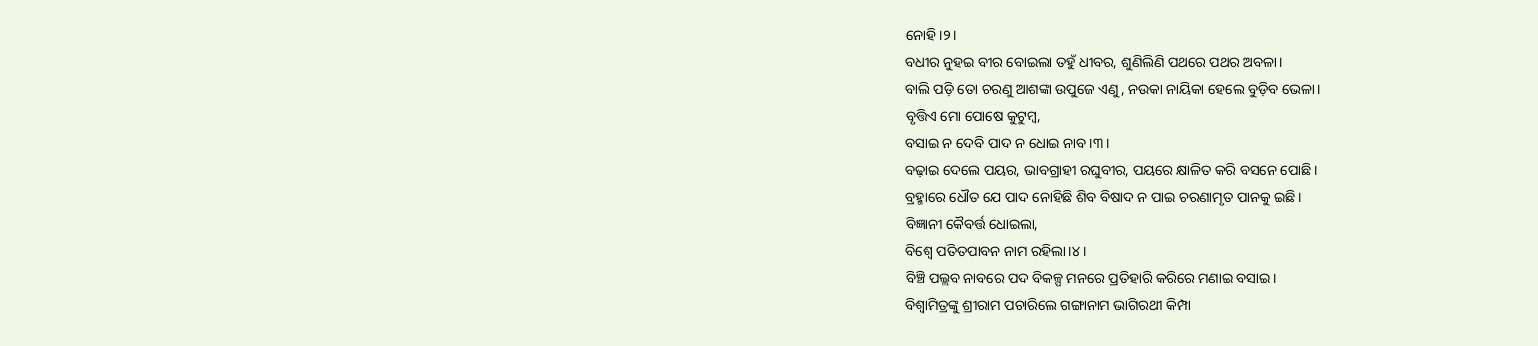ନୋହି।୨।
ବଧୀର ନୁହଇ ବୀର ବୋଇଲା ତହୁଁ ଧୀବର, ଶୁଣିଲିଣି ପଥରେ ପଥର ଅବଳା।
ବାଲି ପଡ଼ି ତୋ ଚରଣୁ ଆଶଙ୍କା ଉପୁଜେ ଏଣୁ, ନଉକା ନାୟିକା ହେଲେ ବୁଡ଼ିବ ଭେଳା।
ବୃତ୍ତିଏ ମୋ ପୋଷେ କୁଟୁମ୍ବ,
ବସାଇ ନ ଦେବି ପାଦ ନ ଧୋଇ ନାବ।୩।
ବଢ଼ାଇ ଦେଲେ ପୟର, ଭାବଗ୍ରାହୀ ରଘୁବୀର, ପୟରେ କ୍ଷାଳିତ କରି ବସନେ ପୋଛି।
ବ୍ରହ୍ମାରେ ଧୌତ ଯେ ପାଦ ନୋହିଛି ଶିବ ବିଷାଦ ନ ପାଇ ଚରଣାମୃତ ପାନକୁ ଇଛି।
ବିଜ୍ଞାନୀ କୈବର୍ତ୍ତ ଧୋଇଲା,
ବିଶ୍ବେ ପତିତପାବନ ନାମ ରହିଲା।୪।
ବିଞ୍ଚି ପଲ୍ଲବ ନାବରେ ପଦ ବିକଳ୍ପ ମନରେ ପ୍ରତିହାରି କରିରେ ମଣାଇ ବସାଇ।
ବିଶ୍ବାମିତ୍ରଙ୍କୁ ଶ୍ରୀରାମ ପଚାରିଲେ ଗଙ୍ଗାନାମ ଭାଗିରଥୀ କିମ୍ପା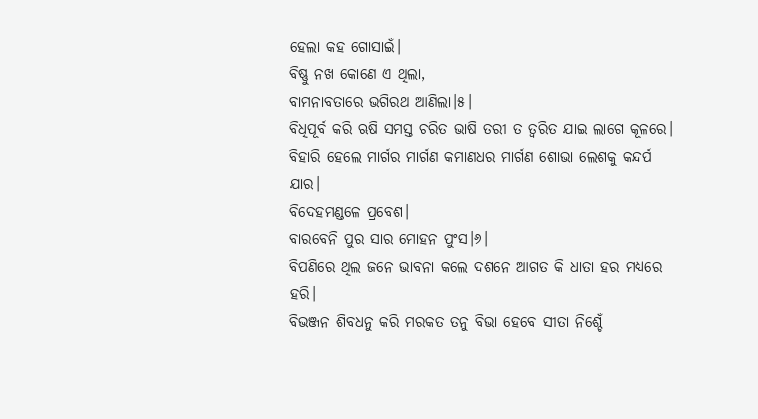ହେଲା କହ ଗୋସାଇଁ।
ବିଷ୍ଣୁ ନଖ କୋଣେ ଏ ଥିଲା,
ବାମନାବତାରେ ଭଗିରଥ ଆଣିଲା।୫।
ବିଧିପୂର୍ବ କରି ଋଷି ସମସ୍ତ ଚରିତ ଭାଷି ତରୀ ତ ତ୍ୱରିତ ଯାଇ ଲାଗେ କୂଳରେ।
ବିହାରି ହେଲେ ମାର୍ଗର ମାର୍ଗଣ କମାଣଧର ମାର୍ଗଣ ଶୋଭା ଲେଶକୁ କନ୍ଦର୍ପ ଯାର।
ବିଦେହମଣ୍ଡଳେ ପ୍ରବେଶ।
ବାରବେନି ପୁର ସାର ମୋହନ ପୁଂସ।୬।
ବିପଣିରେ ଥିଲ ଜନେ ଭାବନା କଲେ ଦଶନେ ଆଗତ କି ଧାତା ହର ମଧ୍ୟରେ ହରି।
ବିଭଞ୍ଜନ ଶିବଧନୁ କରି ମରକତ ତନୁ ବିଭା ହେବେ ସୀତା ନିଶ୍ଚେଁ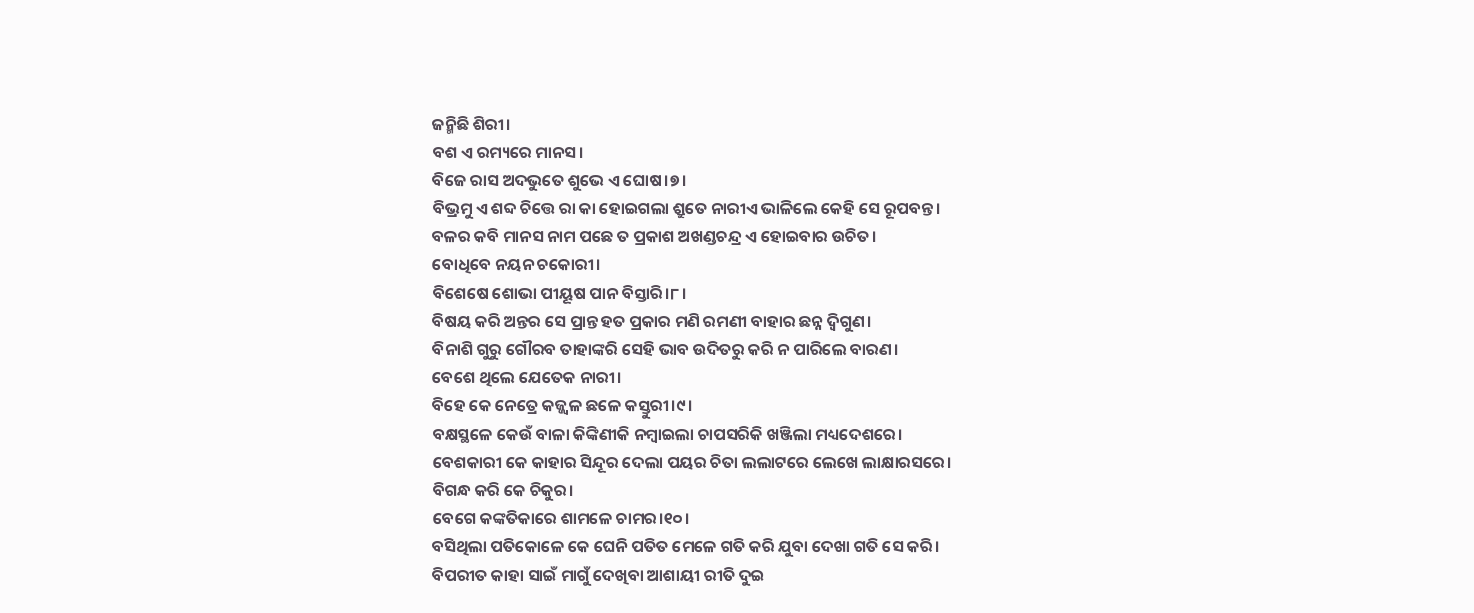ଜନ୍ମିଛି ଶିରୀ।
ବଶ ଏ ରମ୍ୟରେ ମାନସ।
ବିଜେ ରାସ ଅଦଭୁତେ ଶୁଭେ ଏ ଘୋଷ।୭।
ବିଭ୍ରମୁ ଏ ଶବ୍ଦ ଚିତ୍ତେ ରା କା ହୋଇଗଲା ଶ୍ରୁତେ ନାରୀଏ ଭାଳିଲେ କେହି ସେ ରୂପବନ୍ତ।
ବଳର କବି ମାନସ ନାମ ପଛେ ତ ପ୍ରକାଶ ଅଖଣ୍ଡଚନ୍ଦ୍ର ଏ ହୋଇବାର ଉଚିତ।
ବୋଧିବେ ନୟନ ଚକୋରୀ।
ବିଶେଷେ ଶୋଭା ପୀୟୂଷ ପାନ ବିସ୍ତାରି।୮।
ବିଷୟ କରି ଅନ୍ତର ସେ ପ୍ରାନ୍ତ ହତ ପ୍ରକାର ମଣି ରମଣୀ ବାହାର ଛନ୍ନ ଦ୍ୱିଗୁଣ।
ବିନାଶି ଗୁରୁ ଗୌରବ ତାହାଙ୍କରି ସେହି ଭାବ ଉଦିତରୁ କରି ନ ପାରିଲେ ବାରଣ।
ବେଶେ ଥିଲେ ଯେତେକ ନାରୀ।
ବିହେ କେ ନେତ୍ରେ କଜ୍ଜ୍ୱଳ ଛଳେ କସ୍ତୁରୀ।୯।
ବକ୍ଷସ୍ଥଳେ କେଉଁ ବାଳା କିଙ୍କିଣୀକି ନମ୍ବାଇଲା ଚାପସରିକି ଖଞ୍ଜିଲା ମଧ୍ୟଦେଶରେ।
ବେଶକାରୀ କେ କାହାର ସିନ୍ଦୂର ଦେଲା ପୟର ଚିତା ଲଲାଟରେ ଲେଖେ ଲାକ୍ଷାରସରେ।
ବିଗନ୍ଧ କରି କେ ଚିକୁର।
ବେଗେ କଙ୍କତିକାରେ ଶାମଳେ ଚାମର।୧୦।
ବସିଥିଲା ପତିକୋଳେ କେ ଘେନି ପତିତ ମେଳେ ଗତି କରି ଯୁବା ଦେଖା ଗତି ସେ କରି।
ବିପରୀତ କାହା ସାଇଁ ମାଗୁଁ ଦେଖିବା ଆଶାୟୀ ରୀତି ଦୁଇ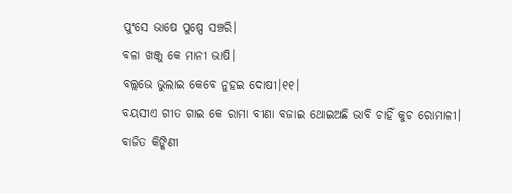ପୁଂସେ ଭାଷେ ପୁଷ୍ପେ ସଞ୍ଚରି।
ବଳା ଖଞ୍ଜୁ କେ ମାନୀ ଭାଷି।
ବଲ୍ଲଭେ ଭୁଲାଇ କେବେ ନୁହଇ ଦୋଷୀ।୧୧।
ବୟସୀଏ ଗୀତ ଗାଇ କେ ରାମା ବୀଣା ବଜାଇ ଥୋଇଅଛି ଭାବି ଚାହିଁ କୁଚ ରୋମାଳୀ।
ବାଜିତ କିଙ୍କିଣୀ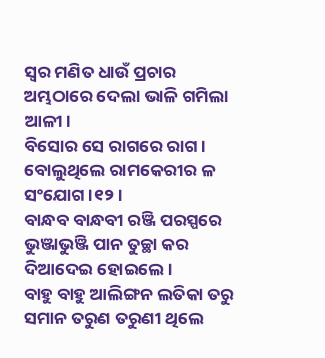ସ୍ୱର ମଣିତ ଧାଉଁ ପ୍ରଚାର ଅମ୍ଭଠାରେ ଦେଲା ଭାଳି ଗମିଲା ଆଳୀ।
ବିସୋର ସେ ରାଗରେ ରାଗ।
ବୋଲୁଥିଲେ ରାମକେରୀର ଳ ସଂଯୋଗ।୧୨।
ବାନ୍ଧବ ବାନ୍ଧବୀ ରଞ୍ଜି ପରସ୍ପରେ ଭୁଞ୍ଜାଭୁଞ୍ଜି ପାନ ତୁଚ୍ଛା କର ଦିଆଦେଇ ହୋଇଲେ।
ବାହୁ ବାହୁ ଆଲିଙ୍ଗନ ଲତିକା ତରୁ ସମାନ ତରୁଣ ତରୁଣୀ ଥିଲେ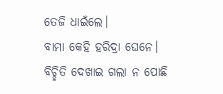ତେଜି ଧାଇଁଲେ।
ବାମା କେହି ହରିଦ୍ରା ଘେନେ।
ବିଚ୍ଛିତି ଦେଖାଇ ଗଲା ନ ପୋଛି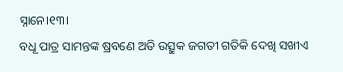ସ୍ନାନେ।୧୩।
ବଧୂ ପାତ୍ର ସାମନ୍ତଙ୍କ ଷ୍ରବଣେ ଅତି ଉତ୍ସୁକ ଜଗତୀ ଗତିକି ଦେଖି ସଖୀଏ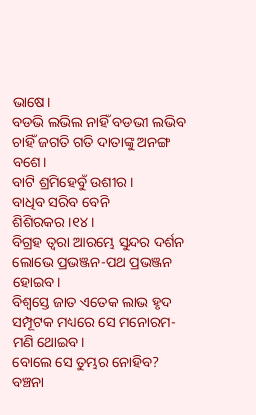ଭାଷେ।
ବଡଭି ଲଭିଲ ନାହିଁ ବଡଭୀ ଲଭିବ ଚାହିଁ ଜଗତି ଗତି ଦାତାଙ୍କୁ ଅନଙ୍ଗ ବଶେ।
ବାଟି ଶ୍ରମିହେବୁଁ ଉଶୀର।
ବାଧିବ ସରିବ ବେନି ଶିଶିରକର।୧୪।
ବିଗ୍ରହ ତ୍ୱରା ଆରମ୍ଭେ ସୁନ୍ଦର ଦର୍ଶନ ଲୋଭେ ପ୍ରଭଞ୍ଜନ-ପଥ ପ୍ରଭଞ୍ଜନ ହୋଇବ।
ବିଶ୍ୱସ୍ତେ ଜାତ ଏତେକ ଲାଭ ହୃଦ ସମ୍ପୂଟକ ମଧ୍ୟରେ ସେ ମନୋରମ-ମଣି ଥୋଇବ।
ବୋଲେ ସେ ତୁମ୍ଭର ନୋହିବ?
ବଞ୍ଚନା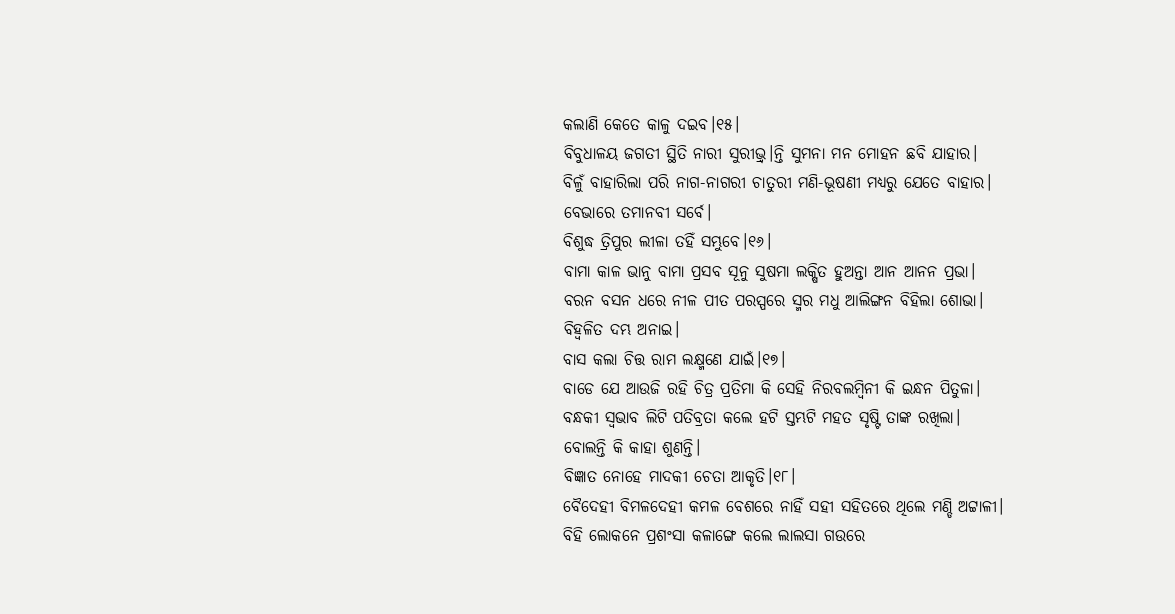କଲାଣି କେତେ କାଳୁ ଦଇବ।୧୫।
ବିବୁଧାଳୟ ଜଗତୀ ସ୍ଥିତି ନାରୀ ସୁରୀଭ୍ର୍।ନ୍ତି ସୁମନା ମନ ମୋହନ ଛବି ଯାହାର।
ବିଳୁଁ ବାହାରିଲା ପରି ନାଗ-ନାଗରୀ ଚାତୁରୀ ମଣି-ଭୂଷଣୀ ମଧ୍ୟରୁ ଯେତେ ବାହାର।
ବେଭାରେ ତମାନବୀ ସର୍ବେ।
ବିଶୁଦ୍ଧ ତ୍ରିପୁର ଲୀଳା ତହିଁ ସମ୍ଭୁବେ।୧୬।
ବାମା କାଳ ଭାନୁ ବାମା ପ୍ରସବ ସୂନୁ ସୁଷମା ଲକ୍ଷିତ ହୁଅନ୍ତା ଆନ ଆନନ ପ୍ରଭା।
ବରନ ବସନ ଧରେ ନୀଳ ପୀତ ପରସ୍ପରେ ସ୍ମର ମଧୁ ଆଲିଙ୍ଗନ ବିହିଲା ଶୋଭା।
ବିହ୍ୱଳିତ ଦମ୍ଭ ଅନାଇ।
ବାସ କଲା ଚିତ୍ତ ରାମ ଲକ୍ଷ୍ମଣେ ଯାଇଁ।୧୭।
ବାଡେ ଯେ ଆଉଜି ରହି ଚିତ୍ର ପ୍ରତିମା କି ସେହି ନିରବଲମ୍ବିନୀ କି ଇନ୍ଧନ ପିତୁଳା।
ବନ୍ଧକୀ ସ୍ୱଭାବ ଲିଟି ପତିବ୍ରତା କଲେ ହଟି ସ୍ତମ୍ଭଟି ମହତ ସୃଷ୍ଟି ତାଙ୍କ ରଖିଲା।
ବୋଲନ୍ତି କି କାହା ଶୁଣନ୍ତି।
ବିଜ୍ଞାତ ନୋହେ ମାଦକୀ ଚେତା ଆକୃତି।୧୮।
ବୈଦେହୀ ବିମଳଦେହୀ କମଳ ବେଶରେ ନାହିଁ ସହୀ ସହିତରେ ଥିଲେ ମଣ୍ଡି ଅଟ୍ଟାଳୀ।
ବିହି ଲୋକନେ ପ୍ରଶଂସା କଳାଙ୍ଗେ କଲେ ଲାଲସା ଗଉରେ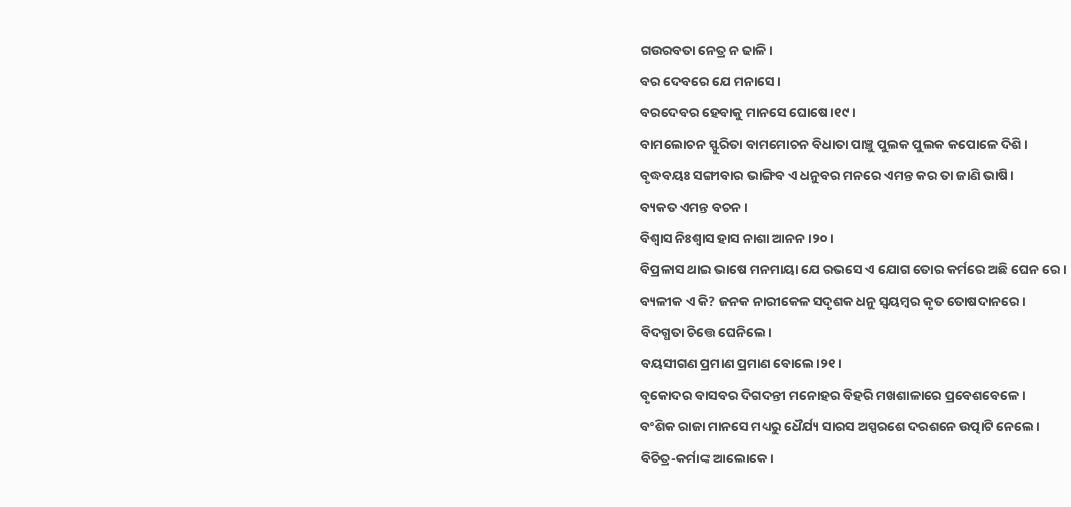ଗଉରବତା ନେତ୍ର ନ ଢାଳି।
ବର ଦେବରେ ଯେ ମନାସେ।
ବରଦେବର ହେବାକୁ ମାନସେ ଘୋଷେ।୧୯।
ବାମଲୋଚନ ସ୍ଫୁରିତା ବାମମୋଚନ ବିଧାତା ପାଞ୍ଚୁ ପୁଲକ ପୁଲକ କପୋଳେ ଦିଶି।
ବୃଦ୍ଧବୟଃ ସଙ୍ଗୀବାର ଭାଙ୍ଗିବ ଏ ଧନୁବର ମନରେ ଏମନ୍ତ କର ତା ଜାଣି ଭାଷି।
ବ୍ୟକତ ଏମନ୍ତ ବଚନ।
ବିଶ୍ୱାସ ନିଃଶ୍ୱାସ ହାସ ନାଶା ଆନନ।୨୦।
ବିପ୍ରଳାସ ଥାଇ ଭାଷେ ମନମାୟା ଯେ ରଭସେ ଏ ଯୋଗ ତୋର କର୍ମରେ ଅଛି ଘେନ ରେ।
ବ୍ୟଳୀକ ଏ କି? ଜନକ ନାରୀକେଳ ସଦୃଶକ ଧନୁ ସ୍ୱୟମ୍ବର କୃତ ତୋଷଦାନରେ।
ବିଦଗ୍ଧତା ଚିତ୍ତେ ଘେନିଲେ।
ବୟସୀଗଣ ପ୍ରମାଣ ପ୍ରମାଣ ବୋଲେ।୨୧।
ବୃକୋଦର ବାସବର ଦିଗଦନ୍ତୀ ମନୋହର ବିହରି ମଖଶାଳାରେ ପ୍ରବେଶବେଳେ।
ବଂଶିକ ରାଜା ମାନସେ ମଧ୍ୟରୁ ଧୈର୍ଯ୍ୟ ସାରସ ଅସ୍ପରଶେ ଦରଶନେ ଉତ୍ପାଟି ନେଲେ।
ବିଚିତ୍ର-କର୍ମାଙ୍କ ଆଲୋକେ।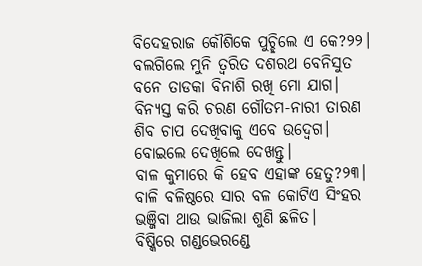ବିଦେହରାଜ କୌଶିକେ ପୁଚ୍ଛିଲେ ଏ କେ?୨୨।
ବଲଗିଲେ ମୁନି ତ୍ୱରିତ ଦଶରଥ ବେନିସୁତ ବନେ ତାଡକା ବିନାଶି ରଖି ମୋ ଯାଗ।
ବିନ୍ୟସ୍ତ କରି ଚରଣ ଗୌତମ-ନାରୀ ତାରଣ ଶିବ ଚାପ ଦେଖିବାକୁ ଏବେ ଉଦ୍ବେଗ।
ବୋଇଲେ ଦେଖିଲେ ଦେଖନ୍ତୁ।
ବାଳ କୁମାରେ କି ହେବ ଏହାଙ୍କ ହେତୁ?୨୩।
ବାଳି ବଳିଷ୍ଠରେ ସାର ବଳ କୋଟିଏ ସିଂହର ଭଞ୍ଜିବା ଥାଉ ଭାଜିଲା ଶୁଣି ଛଳିତ।
ବିଷ୍କିରେ ଗଣ୍ଡଭେରଣ୍ଡେ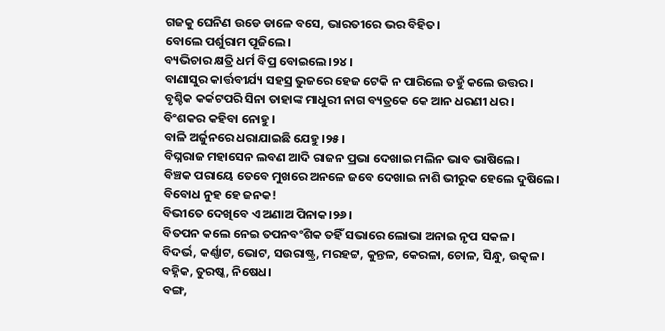ଗଜକୁ ଘେନିଣ ଉଡେ ଡାଳେ ବସେ, ଭାରତୀରେ ଭର ବିହିତ।
ବୋଲେ ପର୍ଶୁରାମ ପୂଜିଲେ।
ବ୍ୟଭିଚାର କ୍ଷତ୍ରି ଧର୍ମ ବିପ୍ର ବୋଇଲେ।୨୪।
ବାଣାସୁର କାର୍ତ୍ତବୀର୍ଯ୍ୟ ସହସ୍ର ଭୁଜରେ ହେଜ ଟେକି ନ ପାରିଲେ ତହୁଁ କଲେ ଉତ୍ତର।
ବୃଶ୍ଚିକ କର୍କଟପରି ସିନା ତାହାଙ୍କ ମାଧୁରୀ ନାଗ ବ୍ୟତ୍ରକେ କେ ଆନ ଧରଣୀ ଧର।
ବିଂଶକର କହିବା ନୋହୁ।
ବାଳି ଅର୍ଜୁନରେ ଧରାଯାଇଛି ଯେହୁ।୨୫।
ବିଘ୍ନରାଜ ମହାସେନ ଲବଣ ଆଦି ରାଜନ ପ୍ରଭା ଦେଖାଇ ମଲିନ ଭାବ ଭାଷିଲେ।
ବିଞ୍ଚକ ପରାୟେ ତେବେ ମୁଖରେ ଅନଳେ ଜବେ ଦେଖାଇ ନାଶି ଭୀରୁକ ହେଲେ ଦୁଷିଲେ।
ବିବୋଧ ନୁହ ହେ ଜନକ!
ବିଭୀତେ ଦେଖିବେ ଏ ଅଣାଅ ପିନାକ।୨୬।
ବିତପନ କଲେ ନେଇ ତପନବଂଶିକ ତହିଁ ସଭାରେ ଲୋଭା ଅନାଇ ନୃପ ସକଳ।
ବିଦର୍ଭ, କର୍ଣ୍ଣାଟ, ଭୋଟ, ସଉରାଷ୍ଟ୍ର, ମରହଟ୍ଟ, କୁନ୍ତଳ, କେରଳା, ଚୋଳ, ସିନ୍ଧୁ, ଉତ୍କଳ।
ବହ୍ନିକ, ତୁରଷ୍କ, ନିଷେଧ।
ବଙ୍ଗ,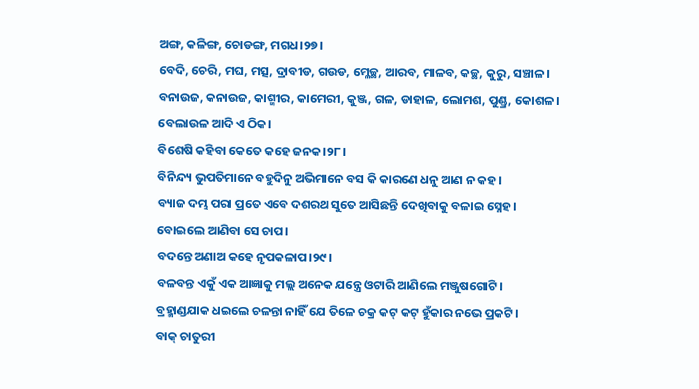ଅଙ୍ଗ, କଳିଙ୍ଗ, ଚୋଡଙ୍ଗ, ମଗଧ।୨୭।
ବେଦି, ଚେରି, ମଘ, ମତ୍ସ, ଦ୍ରାବୀଡ, ଗଉଡ, ମ୍ଳେଚ୍ଛ, ଆରବ, ମାଳବ, କଚ୍ଛ, କୁରୁ, ସଞ୍ଚାଳ।
ବନାଉଜ, କନାଉଜ, କାଶ୍ମୀର, କାମେରୀ, କୁଞ୍ଜ, ଗଳ, ଡାହାଳ, ଲୋମଶ, ପୁଣ୍ଡ୍ର, କୋଶଳ।
ବେଲାଉଳ ଆଦି ଏ ଠିକ।
ବିଶେଷି କହିବା କେତେ କହେ ଜନକ।୨୮।
ବିନିନ୍ଦ୍ୟ ଭୁପତିମାନେ ବହୁଦିନୁ ଅଭିମାନେ ବସ କି କାରଣେ ଧନୁ ଆଣ ନ କହ।
ବ୍ୟାଜ ଦମ୍ଭ ପରା ପ୍ରତେ ଏବେ ଦଶରଥ ସୁତେ ଆସିଛନ୍ତି ଦେଖିବାକୁ ବଳାଇ ସ୍ନେହ।
ବୋଇଲେ ଆଣିବା ସେ ଚାପ।
ବଦନ୍ତେ ଅଣାଅ କହେ ନୃପକଳାପ।୨୯।
ବଳବନ୍ତ ଏକୁଁ ଏକ ଆଜ୍ଞାକୁ ମଲ୍ଲ ଅନେକ ଯନ୍ତ୍ରେ ଓଟାରି ଆଣିଲେ ମଞ୍ଜୁଷଗୋଟି।
ବ୍ରହ୍ମାଣ୍ଡଯାକ ଧଇଲେ ଚଳନ୍ତା ନାହିଁ ଯେ ତିଳେ ଚକ୍ର କଟ୍ କଟ୍ ହୁଁକାର ନଭେ ପ୍ରକଟି।
ବାକ୍ ଚାତୁରୀ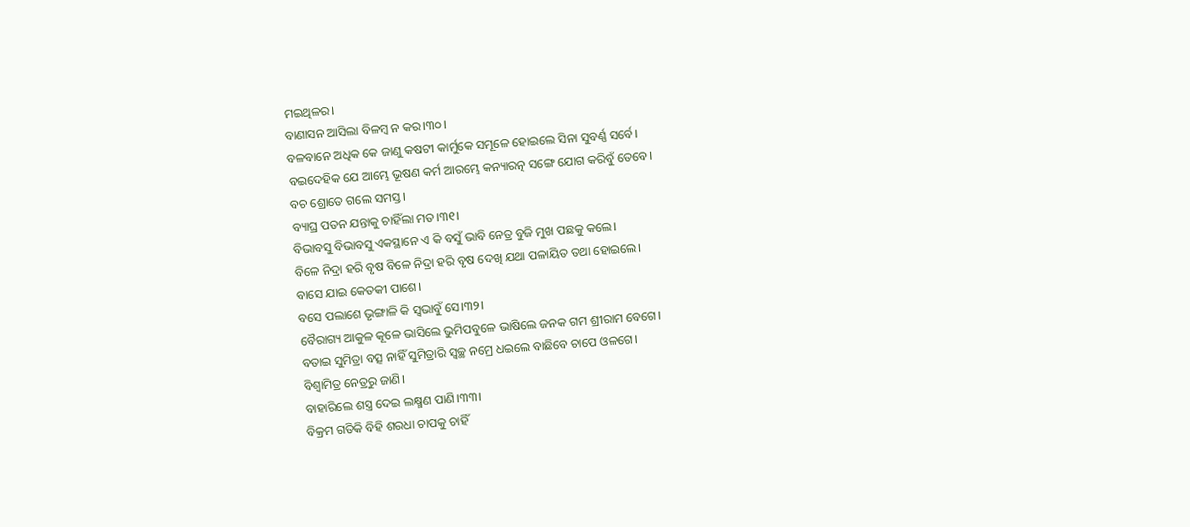ମଇଥିଳର।
ବାଣାସନ ଆସିଲା ବିଳମ୍ବ ନ କର।୩୦।
ବଳବାନେ ଅଧିକ କେ ଜାଣୁ କଷଟୀ କାର୍ମୁକେ ସମୂଳେ ହୋଇଲେ ସିନା ସୁବର୍ଣ୍ଣ ସର୍ବେ।
ବଇଦେହିକ ଯେ ଆମ୍ଭେ ଭୂଷଣ କର୍ମ ଆରମ୍ଭେ କନ୍ୟାରତ୍ନ ସଙ୍ଗେ ଯୋଗ କରିବୁଁ ତେବେ।
ବଚ ଶ୍ରୋତେ ଗଲେ ସମସ୍ତ।
ବ୍ୟାଘ୍ର ପତନ ଯନ୍ତାକୁ ଚାହିଁଲା ମତ।୩୧।
ବିଭାବସୁ ବିଭାବସୁ ଏକସ୍ଥାନେ ଏ କି ବସୁଁ ଭାବି ନେତ୍ର ବୁଜି ମୁଖ ପଛକୁ କଲେ।
ବିଳେ ନିଦ୍ରା ହରି ବୃଷ ବିଳେ ନିଦ୍ରା ହରି ବୃଷ ଦେଖି ଯଥା ପଳାୟିତ ତଥା ହୋଇଲେ।
ବାସେ ଯାଇ କେତକୀ ପାଶେ।
ବସେ ପଲାଶେ ଭୃଙ୍ଗାଳି କି ସ୍ୱଭାବୁଁ ସେ।୩୨।
ବୈରାଗ୍ୟ ଆକୁଳ କୂଳେ ଭାସିଲେ ଭୁମିପବୁଳେ ଭାଷିଲେ ଜନକ ଗମ ଶ୍ରୀରାମ ବେଗେ।
ବତାଇ ସୁମିତ୍ରା ବତ୍ସ ନାହିଁ ସୁମିତ୍ରାରି ସ୍ୱଚ୍ଛ ନମ୍ରେ ଧଇଲେ ବାଛିବେ ଚାପେ ଓଳଗେ।
ବିଶ୍ୱାମିତ୍ର ନେତ୍ରରୁ ଜାଣି।
ବାହାରିଲେ ଶସ୍ତ୍ର ଦେଇ ଲକ୍ଷ୍ମଣ ପାଣି।୩୩।
ବିକ୍ରମ ଗତିକି ବିହି ଶରଧା ଚାପକୁ ଚାହିଁ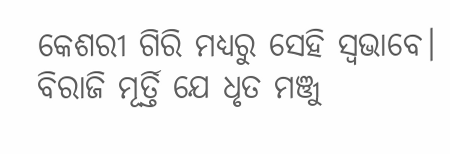କେଶରୀ ଗିରି ମଧ୍ୟରୁ ସେହି ସ୍ୱଭାବେ।
ବିରାଜି ମୂର୍ତ୍ତି ଯେ ଧୃତ ମଞ୍ଜୁ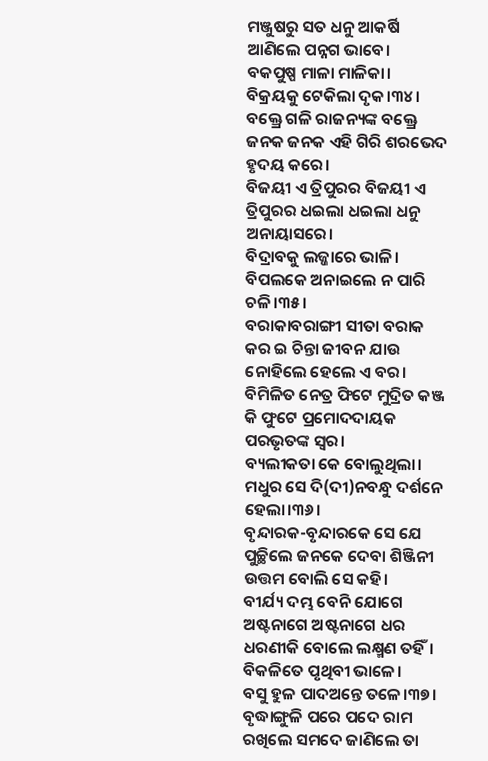ମଞ୍ଜୁଷରୁ ସତ ଧନୁ ଆକର୍ଷି ଆଣିଲେ ପନ୍ନଗ ଭାବେ।
ବକପୁଷ୍ପ ମାଳା ମାଳିକା।
ବିକ୍ରୟକୁ ଟେକିଲା ଦୃକ।୩୪।
ବକ୍ତ୍ରେ ଗଳି ରାଜନ୍ୟଙ୍କ ବକ୍ତ୍ରେ ଜନକ ଜନକ ଏହି ଗିରି ଶରଭେଦ ହୃଦୟ କରେ।
ବିଜୟୀ ଏ ତ୍ରିପୁରର ବିଜୟୀ ଏ ତ୍ରିପୁରର ଧଇଲା ଧଇଲା ଧନୁ ଅନାୟାସରେ।
ବିଦ୍ରାବକୁ ଲଜ୍ଜାରେ ଭାଳି।
ବିପଲକେ ଅନାଇଲେ ନ ପାରି ଚଳି।୩୫।
ବରାକାବରାଙ୍ଗୀ ସୀତା ବରାକ କର ଇ ଚିନ୍ତା ଜୀବନ ଯାଉ ନୋହିଲେ ହେଲେ ଏ ବର।
ବିମିଳିତ ନେତ୍ର ଫିଟେ ମୁଦ୍ରିତ କଞ୍ଜ କି ଫୁଟେ ପ୍ରମୋଦଦାୟକ ପରଭୃତଙ୍କ ସ୍ୱର।
ବ୍ୟଲୀକତା କେ ବୋଲୁଥିଲା।
ମଧୁର ସେ ଦି(ଦୀ)ନବନ୍ଧୁ ଦର୍ଶନେ ହେଲା।୩୬।
ବୃନ୍ଦାରକ-ବୃନ୍ଦାରକେ ସେ ଯେ ପୁଚ୍ଛିଲେ ଜନକେ ଦେବା ଶିଞ୍ଜିନୀ ଉତ୍ତମ ବୋଲି ସେ କହି।
ବୀର୍ଯ୍ୟ ଦମ୍ଭ ବେନି ଯୋଗେ ଅଷ୍ଟନାଗେ ଅଷ୍ଟନାଗେ ଧର ଧରଣୀକି ବୋଲେ ଲକ୍ଷ୍ମଣ ତହିଁ।
ବିକଳିତେ ପୃଥିବୀ ଭାଳେ।
ବସୁ ହୁଳ ପାଦଅନ୍ତେ ତଳେ।୩୭।
ବୃଦ୍ଧାଙ୍ଗୁଳି ପରେ ପଦେ ରାମ ରଖିଲେ ସମଦେ ଜାଣିଲେ ତା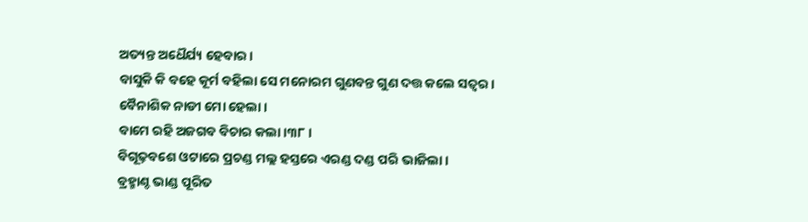ଅତ୍ୟନ୍ତ ଅଧୈର୍ଯ୍ୟ ହେବାର।
ବାସୁକି କି ବହେ କୂର୍ମ ବହିଲା ସେ ମନୋରମ ଗୁଣବନ୍ତ ଗୁଣ ଦତ୍ତ କଲେ ସତ୍ୱର।
ବୈନାଶିକ ନାଡୀ ମୋ ହେଲା।
ବାମେ ରହି ଅଜଗବ ବିଚାର କଲା।୩୮।
ବିଗୂଢ଼ବଶେ ଓଟାରେ ପ୍ରଚଣ୍ଡ ମଲ୍ଲ ହସ୍ତରେ ଏରଣ୍ଡ ଦଣ୍ଡ ପରି ଭାଜିଲା।
ବ୍ରହ୍ମାଣ୍ଦ ଭାଣ୍ଡ ପୂରିତ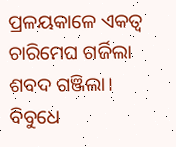ପ୍ରଳୟକାଳେ ଏକତ୍ୱ ଚାରିମେଘ ଗର୍ଜିଲା ଶବଦ ଗଞ୍ଜିଲା।
ବିବୁଧେ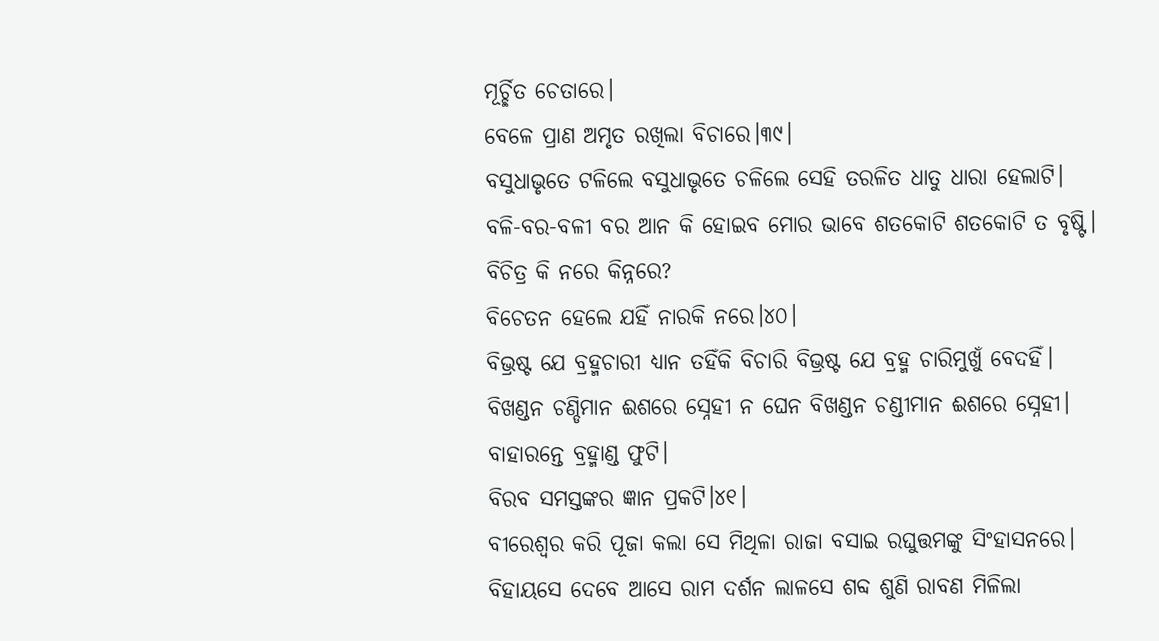ମୂର୍ଚ୍ଛିତ ଚେତାରେ।
ବେଳେ ପ୍ରାଣ ଅମୃତ ରଖିଲା ବିଚାରେ।୩୯।
ବସୁଧାଭୃତେ ଟଳିଲେ ବସୁଧାଭୃତେ ଚଳିଲେ ସେହି ତରଳିତ ଧାତୁ ଧାରା ହେଲାଟି।
ବଳି-ବର-ବଳୀ ବର ଆନ କି ହୋଇବ ମୋର ଭାବେ ଶତକୋଟି ଶତକୋଟି ତ ବୃଷ୍ଟି।
ବିଚିତ୍ର କି ନରେ କିନ୍ନରେ?
ବିଚେତନ ହେଲେ ଯହିଁ ନାରକି ନରେ।୪୦।
ବିଭ୍ରଷ୍ଟ ଯେ ବ୍ରହ୍ମଚାରୀ ଧ୍ୟାନ ତହିଁକି ବିଚାରି ବିଭ୍ରଷ୍ଟ ଯେ ବ୍ରହ୍ମ ଚାରିମୁଖୁଁ ବେଦହିଁ।
ବିଖଣ୍ଡନ ଚଣ୍ଡିମାନ ଈଶରେ ସ୍ନେହୀ ନ ଘେନ ବିଖଣ୍ଡନ ଚଣ୍ଡୀମାନ ଈଶରେ ସ୍ନେହୀ।
ବାହାରନ୍ତେ ବ୍ରହ୍ମାଣ୍ଡ ଫୁଟି।
ବିରବ ସମସ୍ତଙ୍କର ଜ୍ଞାନ ପ୍ରକଟି।୪୧।
ବୀରେଶ୍ୱର କରି ପୂଜା କଲା ସେ ମିଥିଳା ରାଜା ବସାଇ ରଘୁତ୍ତମଙ୍କୁ ସିଂହାସନରେ।
ବିହାୟସେ ଦେବେ ଆସେ ରାମ ଦର୍ଶନ ଲାଳସେ ଶବ୍ଦ ଶୁଣି ରାବଣ ମିଳିଲା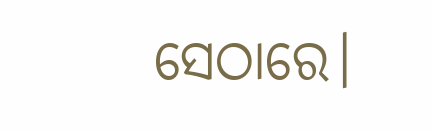ସେଠାରେ।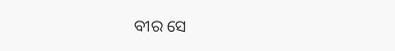ବୀର ସେ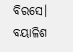ବିରସେ।
ବୟାଳିଶ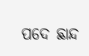ପଦେ ଛାନ୍ଦ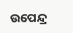ଉପେନ୍ଦ୍ର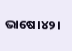ଭାଷେ।୪୨।